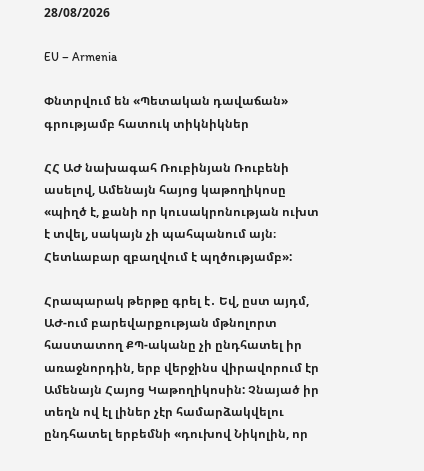28/08/2026

EU – Armenia

Փնտրվում են «Պետական դավաճան» գրությամբ հատուկ տիկնիկներ

ՀՀ ԱԺ նախագահ Ռուբինյան Ռուբենի ասելով, Ամենայն հայոց կաթողիկոսը «պիղծ է, քանի որ կուսակրոնության ուխտ է տվել, սակայն չի պահպանում այն։ Հետևաբար զբաղվում է պղծությամբ»:

Հրապարակ թերթը գրել է․ Եվ, ըստ այդմ, ԱԺ-ում բարեվարքության մթնոլորտ հաստատող ՔՊ-ականը չի ընդհատել իր առաջնորդին, երբ վերջինս վիրավորում էր Ամենայն Հայոց Կաթողիկոսին: Չնայած իր տեղն ով էլ լիներ չէր համարձակվելու ընդհատել երբեմնի «դուխով Նիկոլին, որ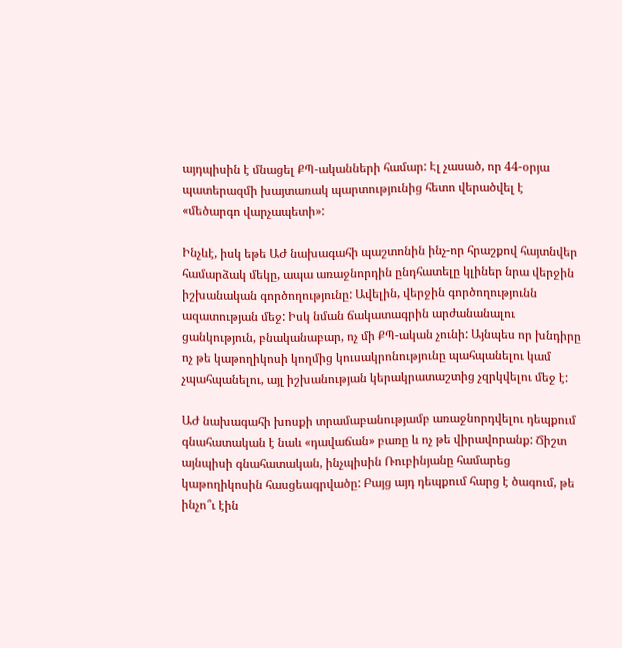այդպիսին է մնացել ՔՊ-ականների համար: Էլ չասած, որ 44-օրյա պատերազմի խայտառակ պարտությունից հետո վերածվել է «մեծարգո վարչապետի»:

Ինչևէ, իսկ եթե ԱԺ նախագահի պաշտոնին ինչ-որ հրաշքով հայտնվեր համարձակ մեկը, ապա առաջնորդին ընդհատելը կլիներ նրա վերջին իշխանական գործողությունը: Ավելին, վերջին գործողությունն ազատության մեջ: Իսկ նման ճակատագրին արժանանալու ցանկություն, բնականաբար, ոչ մի ՔՊ-ական չունի: Այնպես որ խնդիրը ոչ թե կաթողիկոսի կողմից կուսակրոնությունը պահպանելու կամ չպահպանելու, այլ իշխանության կերակրատաշտից չզրկվելու մեջ է:

ԱԺ նախագահի խոսքի տրամաբանությամբ առաջնորդվելու դեպքում գնահատական է նաև «դավաճան» բառը և ոչ թե վիրավորանք: Ճիշտ այնպիսի գնահատական, ինչպիսին Ռուբինյանը համարեց կաթողիկոսին հասցեագրվածը: Բայց այդ դեպքում հարց է ծագում, թե ինչո՞ւ էին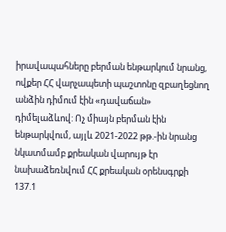իրավապահները բերման ենթարկում նրանց, ովքեր ՀՀ վարչապետի պաշտոնը զբաղեցնող անձին դիմում էին «դավաճան» դիմելաձևով: Ոչ միայն բերման էին ենթարկվում, այլև 2021-2022 թթ.-ին նրանց նկատմամբ քրեական վարույթ էր նախաձեռնվում ՀՀ քրեական օրենսգրքի 137.1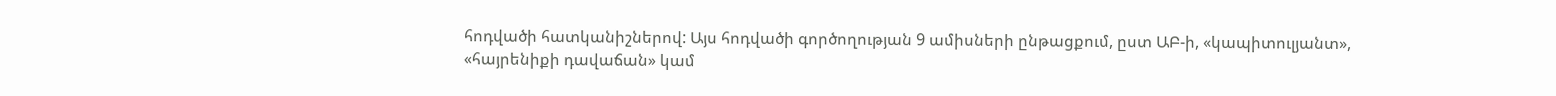հոդվածի հատկանիշներով: Այս հոդվածի գործողության 9 ամիսների ընթացքում, ըստ ԱԲ-ի, «կապիտուլյանտ», «հայրենիքի դավաճան» կամ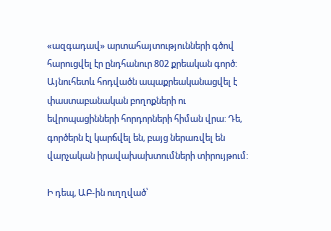«ազգադավ» արտահայտությունների գծով հարուցվել էր ընդհանուր 802 քրեական գործ: Այնուհետև հոդվածն ապաքրեականացվել է փաստաբանական բողոքների ու եվրոպացինների հորդորների հիման վրա: Դե, գործերն էլ կարճվել են, բայց ներառվել են վարչական իրավախախտումների տիրույթում:

Ի դեպ, ԱԲ-ին ուղղված՝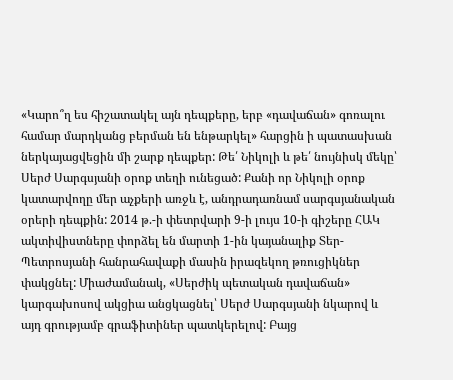«Կարո՞ղ ես հիշատակել այն դեպքերը, երբ «դավաճան» գոռալու համար մարդկանց բերման են ենթարկել» հարցին ի պատասխան ներկայացվեցին մի շարք դեպքեր: Թե՛ Նիկոլի և թե՛ նույնիսկ մեկը՝ Սերժ Սարգսյանի օրոք տեղի ունեցած: Քանի որ Նիկոլի օրոք կատարվողը մեր աչքերի առջև է, անդրադառնամ սարգսյանական օրերի դեպքին: 2014 թ.-ի փետրվարի 9-ի լույս 10-ի գիշերը ՀԱԿ ակտիվիստները փորձել են մարտի 1-ին կայանալիք Տեր-Պետրոսյանի հանրահավաքի մասին իրազեկող թռուցիկներ փակցնել: Միաժամանակ, «Սերժիկ պետական դավաճան» կարգախոսով ակցիա անցկացնել՝ Սերժ Սարգսյանի նկարով և այդ գրությամբ գրաֆիտիներ պատկերելով: Բայց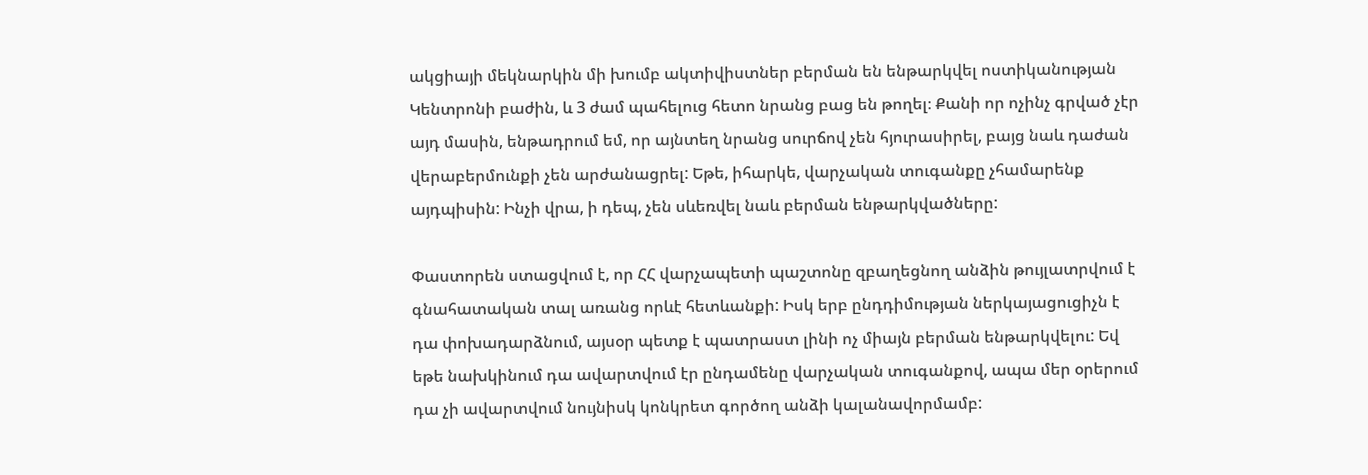ակցիայի մեկնարկին մի խումբ ակտիվիստներ բերման են ենթարկվել ոստիկանության Կենտրոնի բաժին, և 3 ժամ պահելուց հետո նրանց բաց են թողել։ Քանի որ ոչինչ գրված չէր այդ մասին, ենթադրում եմ, որ այնտեղ նրանց սուրճով չեն հյուրասիրել, բայց նաև դաժան վերաբերմունքի չեն արժանացրել: Եթե, իհարկե, վարչական տուգանքը չհամարենք այդպիսին: Ինչի վրա, ի դեպ, չեն սևեռվել նաև բերման ենթարկվածները:

Փաստորեն ստացվում է, որ ՀՀ վարչապետի պաշտոնը զբաղեցնող անձին թույլատրվում է գնահատական տալ առանց որևէ հետևանքի: Իսկ երբ ընդդիմության ներկայացուցիչն է դա փոխադարձնում, այսօր պետք է պատրաստ լինի ոչ միայն բերման ենթարկվելու: Եվ եթե նախկինում դա ավարտվում էր ընդամենը վարչական տուգանքով, ապա մեր օրերում դա չի ավարտվում նույնիսկ կոնկրետ գործող անձի կալանավորմամբ: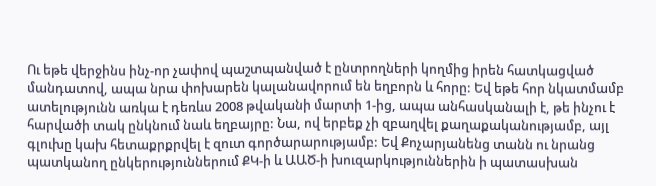Ու եթե վերջինս ինչ-որ չափով պաշտպանված է ընտրողների կողմից իրեն հատկացված մանդատով, ապա նրա փոխարեն կալանավորում են եղբորն և հորը: Եվ եթե հոր նկատմամբ ատելությունն առկա է դեռևս 2008 թվականի մարտի 1-ից, ապա անհասկանալի է, թե ինչու է հարվածի տակ ընկնում նաև եղբայրը: Նա, ով երբեք չի զբաղվել քաղաքականությամբ, այլ գլուխը կախ հետաքրքրվել է զուտ գործարարությամբ: Եվ Քոչարյանենց տանն ու նրանց պատկանող ընկերություններում ՔԿ-ի և ԱԱԾ-ի խուզարկություններին ի պատասխան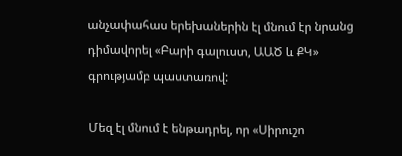անչափահաս երեխաներին էլ մնում էր նրանց դիմավորել «Բարի գալուստ, ԱԱԾ և ՔԿ» գրությամբ պաստառով:

Մեզ էլ մնում է ենթադրել, որ «Սիրուշո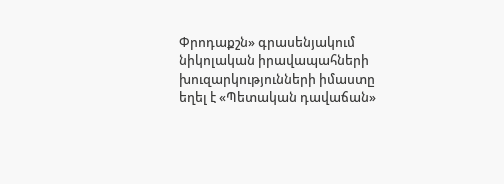Փրոդաքշն» գրասենյակում նիկոլական իրավապահների խուզարկությունների իմաստը եղել է «Պետական դավաճան»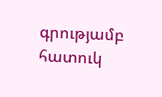գրությամբ հատուկ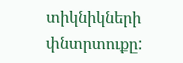տիկնիկների փնտրտուքը: